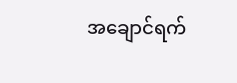အချောင်ရက်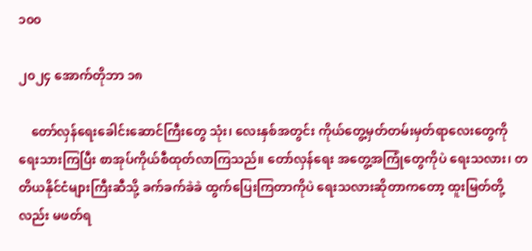၁၀၀

၂၀၂၄ အောက်တိုဘာ ၁၈

    တော်လှန်ရေးခေါင်းဆောင်ကြီးတွေ သုံး၊ လေးနှစ်အတွင်း ကိုယ်တွေ့မှတ်တမ်းမှတ်ရာလေးတွေကို ရေးသားကြပြီး စာအုပ်ကိုယ်စီထုတ်လာကြသည်။ တော်လှန်ရေး အတွေ့အကြုံတွေကိုပဲ ရေးသလား၊ တတိယနိုင်ငံများကြီးဆီသို့ ခက်ခက်ခဲခဲ ထွက်ပြေးကြတာကိုပဲ ရေးသလားဆိုတာကတော့ ထူးမြတ်တို့လည်း မဖတ်ရ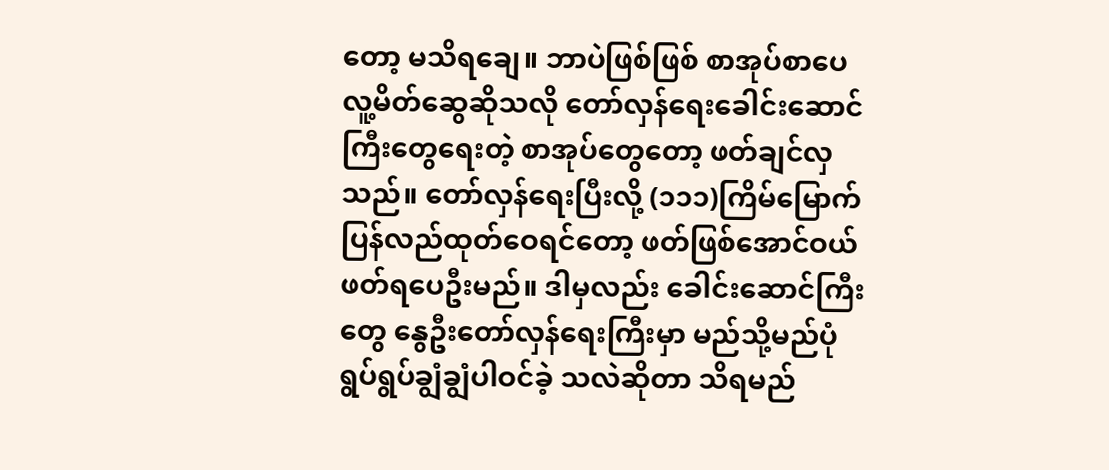တော့ မသိရချေ။ ဘာပဲဖြစ်ဖြစ် စာအုပ်စာပေလူ့မိတ်ဆွေဆိုသလို တော်လှန်ရေးခေါင်းဆောင်ကြီးတွေရေးတဲ့ စာအုပ်တွေတော့ ဖတ်ချင်လှသည်။ တော်လှန်ရေးပြီးလို့ (၁၁၁)ကြိမ်မြောက် ပြန်လည်ထုတ်ဝေရင်တော့ ဖတ်ဖြစ်အောင်ဝယ် ဖတ်ရပေဦးမည်။ ဒါမှလည်း ခေါင်းဆောင်ကြီးတွေ နွေဦးတော်လှန်ရေးကြီးမှာ မည်သို့မည်ပုံ ရွပ်ရွပ်ချွံချွံပါဝင်ခဲ့ သလဲဆိုတာ သိရမည်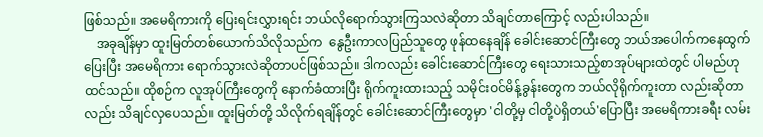ဖြစ်သည်။ အမေရိကားကို ပြေးရင်းလွှားရင်း ဘယ်လိုရောက်သွားကြသလဲဆိုတာ သိချင်တာကြောင့် လည်းပါသည်။
    အခုချိန်မှာ ထူးမြတ်တစ်ယောက်သိလိုသည်က  နွေဦးကာလပြည်သူတွေ ဖုန်ထနေချိန် ခေါင်းဆောင်ကြီးတွေ ဘယ်အပေါက်ကနေထွက်ပြေးပြီး အမေရိကား ရောက်သွားလဲဆိုတာပင်ဖြစ်သည်။ ဒါကလည်း ခေါင်းဆောင်ကြီးတွေ ရေးသားသည့်စာအုပ်များထဲတွင် ပါမည်ဟုထင်သည်။ ထိုစဉ်က လူအုပ်ကြီးတွေကို နောက်ခံထားပြီး ရိုက်ကူးထားသည့် သမိုင်းဝင်မိန့်ခွန်းတွေက ဘယ်လိုရိုက်ကူးတာ လည်းဆိုတာလည်း သိချင်လှပေသည်။ ထူးမြတ်တို့ သိလိုက်ရချိန်တွင် ခေါင်းဆောင်ကြီးတွေမှာ 'ငါတို့မှ ငါတို့ပဲရှိတယ်'ပြောပြီး အမေရိကားခရီး လမ်း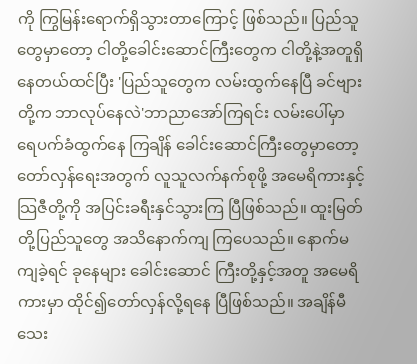ကို ကြွမြန်းရောက်ရှိသွားတာကြောင့် ဖြစ်သည်။ ပြည်သူတွေမှာတော့ ငါတို့ခေါင်းဆောင်ကြီးတွေက ငါတို့နဲ့အတူရှိနေတယ်ထင်ပြီး 'ပြည်သူတွေက လမ်းထွက်နေပြီ ခင်ဗျားတို့က ဘာလုပ်နေလဲ'ဘာညာအော်ကြရင်း လမ်းပေါ်မှာ ရေပက်ခံထွက်နေ ကြချိန် ခေါင်းဆောင်ကြီးတွေမှာတော့ တော်လှန်ရေးအတွက် လူသူလက်နက်စုဖို့ အမေရိကားနှင့် သြဇီတို့ကို အပြင်းခရီးနှင်သွားကြ ပြီဖြစ်သည်။ ထူးမြတ်တို့ပြည်သူတွေ အသိနောက်ကျ ကြပေသည်။ နောက်မကျခဲ့ရင် ခုနေများ ခေါင်းဆောင် ကြီးတို့နှင့်အတူ အမေရိကားမှာ ထိုင်၍တော်လှန်လို့ရနေ ပြီဖြစ်သည်။ အချိန်မီသေး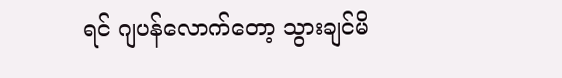ရင် ဂျပန်လောက်တော့ သွားချင်မိ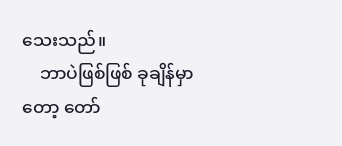သေးသည်။
    ဘာပဲဖြစ်ဖြစ် ခုချိန်မှာတော့ တော်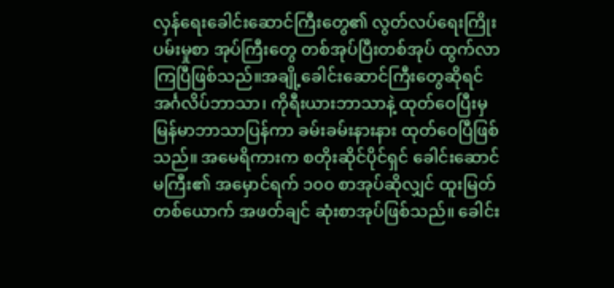လှန်ရေးခေါင်းဆောင်ကြီးတွေ၏ လွတ်လပ်ရေးကြိုးပမ်းမှုစာ အုပ်ကြီးတွေ တစ်အုပ်ပြီးတစ်အုပ် ထွက်လာကြပြီဖြစ်သည်။အချို့ခေါင်းဆောင်ကြီးတွေဆိုရင် အင်္ဂလိပ်ဘာသာ၊ ကိုရီးယားဘာသာနဲ့ ထုတ်ဝေပြီးမှ မြန်မာဘာသာပြန်ကာ ခမ်းခမ်းနားနား ထုတ်ဝေပြီဖြစ် သည်။ အမေရိကားက စတိုးဆိုင်ပိုင်ရှင် ခေါင်းဆောင်မကြီး၏ အမှောင်ရက် ၁၀၀ စာအုပ်ဆိုလျှင် ထူးမြတ်တစ်ယောက် အဖတ်ချင် ဆုံးစာအုပ်ဖြစ်သည်။ ခေါင်း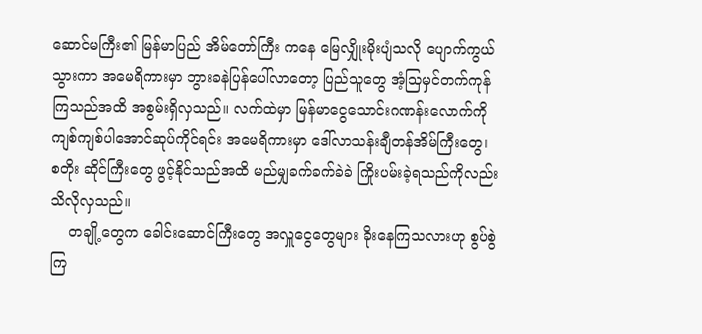ဆောင်မကြီး၏ မြန်မာပြည် အိမ်တော်ကြီး ကနေ မြေလျှိုးမိုးပျံသလို ပျောက်ကွယ်သွားကာ အမေရိကားမှာ ဘွားခနဲပြန်ပေါ်လာတော့ ပြည်သူတွေ အံ့သြမှင်တက်ကုန်ကြသည်အထိ အစွမ်းရှိလှသည်။ လက်ထဲမှာ မြန်မာငွေသောင်းဂဏန်းလောက်ကို ကျစ်ကျစ်ပါအောင်ဆုပ်ကိုင်ရင်း အမေရိကားမှာ ဒေါ်လာသန်းချီတန်အိမ်ကြီးတွေ၊ စတိုး ဆိုင်ကြီးတွေ ဖွင့်နိုင်သည်အထိ မည်မျှခက်ခက်ခဲခဲ ကြိုးပမ်းခဲ့ရသည်ကိုလည်း သိလိုလှသည်။
    တချို့တွေက ခေါင်းဆောင်ကြီးတွေ အလှူငွေတွေများ ခိုးနေကြသလားဟု စွပ်စွဲကြ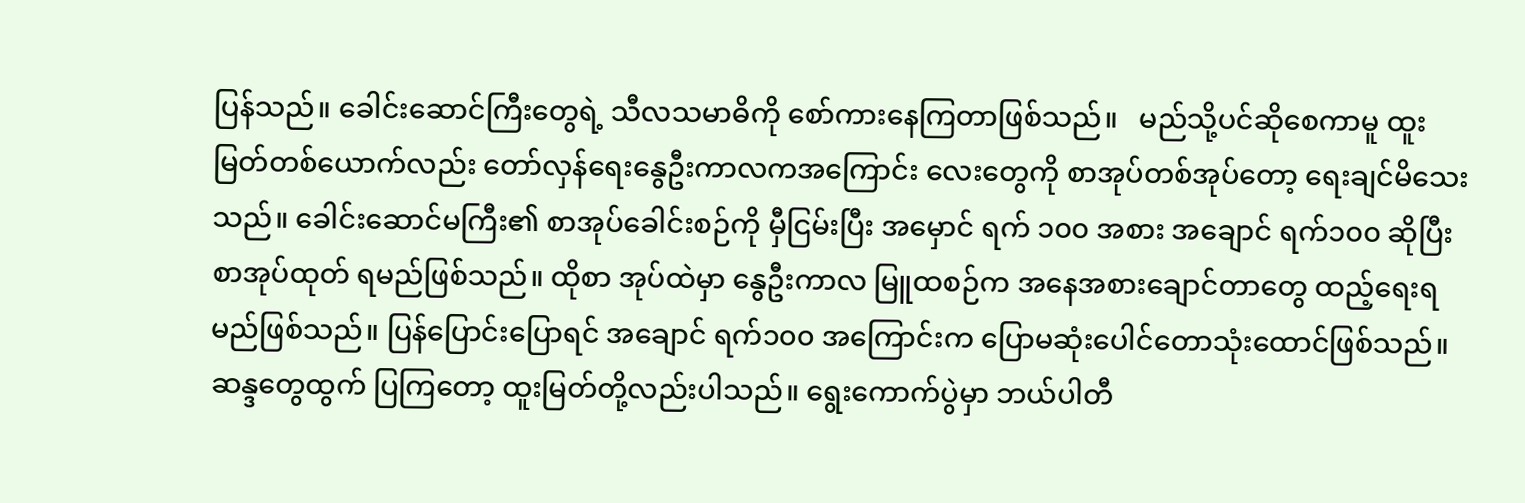ပြန်သည်။ ခေါင်းဆောင်ကြီးတွေရဲ့ သီလသမာဓိကို စော်ကားနေကြတာဖြစ်သည်။   မည်သို့ပင်ဆိုစေကာမူ ထူးမြတ်တစ်ယောက်လည်း တော်လှန်ရေးနွေဦးကာလကအကြောင်း လေးတွေကို စာအုပ်တစ်အုပ်တော့ ရေးချင်မိသေးသည်။ ခေါင်းဆောင်မကြီး၏ စာအုပ်ခေါင်းစဉ်ကို မှီငြမ်းပြီး အမှောင် ရက် ၁၀၀ အစား အချောင် ရက်၁၀၀ ဆိုပြီး စာအုပ်ထုတ် ရမည်ဖြစ်သည်။ ထိုစာ အုပ်ထဲမှာ နွေဦးကာလ မြူထစဉ်က အနေအစားချောင်တာတွေ ထည့်ရေးရမည်ဖြစ်သည်။ ပြန်ပြောင်းပြောရင် အချောင် ရက်၁၀၀ အကြောင်းက ပြောမဆုံးပေါင်တောသုံးထောင်ဖြစ်သည်။ ဆန္ဒတွေထွက် ပြကြတော့ ထူးမြတ်တို့လည်းပါသည်။ ရွေးကောက်ပွဲမှာ ဘယ်ပါတီ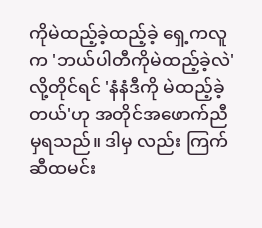ကိုမဲထည့်ခဲ့ထည့်ခဲ့ ရှေ့ကလူက 'ဘယ်ပါတီကိုမဲထည့်ခဲ့လဲ'လို့တိုင်ရင် 'နံနံဒီကို မဲထည့်ခဲ့တယ်'ဟု အတိုင်အဖောက်ညီမှရသည်။ ဒါမှ လည်း ကြက်ဆီထမင်း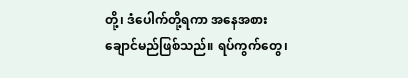တို့၊ ဒံပေါက်တို့ရကာ အနေအစားချောင်မည်ဖြစ်သည်။ ရပ်ကွက်တွေ၊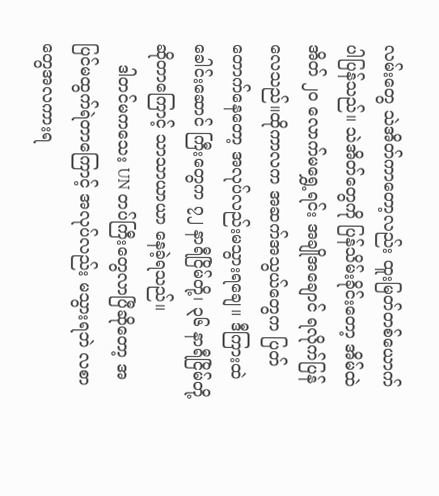လမ်းတွေ သဲအိတ်ကာတော့လည်း ထူးမြတ်တစ်ယောက်ပါပြန်သည်။ သဲအိတ်တွေကို ပြန်သိမ်းခိုင်းတော့ အိမ်ထဲ အိတ် ၂၀ လောက်မရွှေ့ရင်း အချိုအချောင် ရလိုက်ပြန်လေသည်။ထိုကာလက အဆက်အသွယ်တွေက ပြတ်တောက်နေတော့ အလုပ်လည်းမသွားရချေ။ ဒီကြားထဲ ခေါင်းဆောင် ကြီးတွေက ၇၂ နာရီငြိမ်တို့၊ ၃၆ နာရီငြိမ်တို့ဆိုတာကြောင့် သာသာယာယာ နေခဲ့ရသည်။
    ဒါတင်မကသေး UN တပ်ကြီးတွေလာပြီဆိုတော့ အပြင်မထွက်ရဲတာကြောင့် အလုပ်လည်း မသွားရဘဲ လစာတွေအလကားရ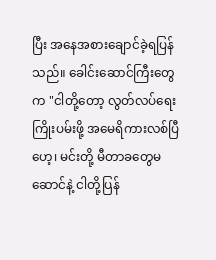ပြီး အနေအစားချောင်ခဲ့ရပြန်သည်။ ခေါင်းဆောင်ကြီးတွေက "ငါတို့တော့ လွတ်လပ်ရေးကြိုးပမ်းဖို့ အမေရိကားလစ်ပြီဟေ့၊ မင်းတို့ မီတာခတွေမဆောင်နဲ့ ငါတို့ပြန်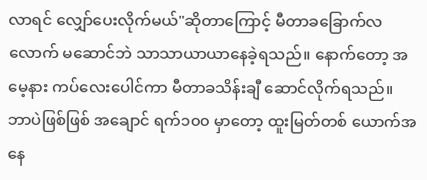လာရင် လျှော်ပေးလိုက်မယ်"ဆိုတာကြောင့် မီတာခခြောက်လလောက် မဆောင်ဘဲ သာသာယာယာနေခဲ့ရသည်။ နောက်တော့ အမေ့နား ကပ်လေးပေါင်ကာ မီတာခသိန်းချီ ဆောင်လိုက်ရသည်။ ဘာပဲဖြစ်ဖြစ် အချောင် ရက်၁၀၀ မှာတော့ ထူးမြတ်တစ် ယောက်အနေ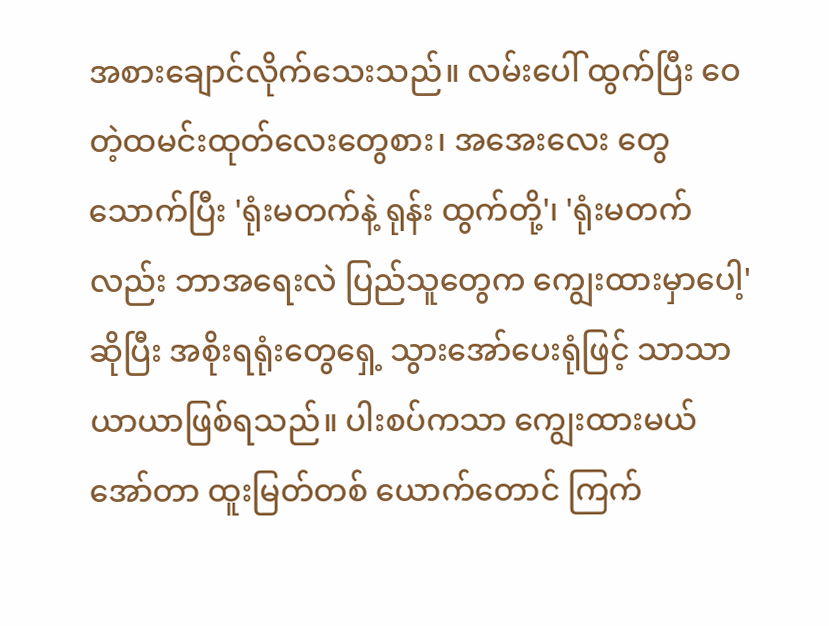အစားချောင်လိုက်သေးသည်။ လမ်းပေါ် ထွက်ပြီး ဝေတဲ့ထမင်းထုတ်လေးတွေစား၊ အအေးလေး တွေသောက်ပြီး 'ရုံးမတက်နဲ့ ရုန်း ထွက်တို့'၊ 'ရုံးမတက်လည်း ဘာအရေးလဲ ပြည်သူတွေက ကျွေးထားမှာပေါ့'ဆိုပြီး အစိုးရရုံးတွေရှေ့ သွားအော်ပေးရုံဖြင့် သာသာယာယာဖြစ်ရသည်။ ပါးစပ်ကသာ ကျွေးထားမယ်အော်တာ ထူးမြတ်တစ် ယောက်တောင် ကြက်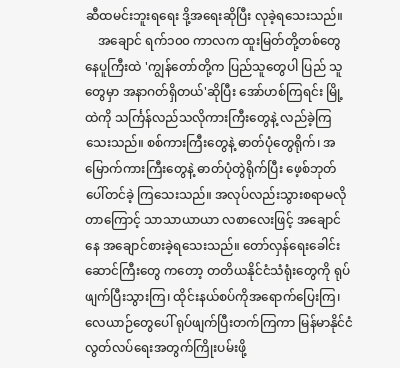ဆီထမင်းဘူးရရေး ဒို့အရေးဆိုပြီး လုခဲ့ရသေးသည်။
    အချောင် ရက်၁၀၀ ကာလက ထူးမြတ်တို့တစ်တွေ နေပူကြီးထဲ 'ကျွန်တော်တို့က ပြည်သူတွေပါ ပြည် သူတွေမှာ အနာဂတ်ရှိတယ်'ဆိုပြီး အော်ဟစ်ကြရင်း မြို့ထဲကို သင်္ကြန်လည်သလိုကားကြီးတွေနဲ့ လည်ခဲ့ကြသေးသည်။ စစ်ကားကြီးတွေနဲ့ ဓာတ်ပုံတွေရိုက်၊ အမြောက်ကားကြီးတွေနဲ့ ဓာတ်ပုံတွဲရိုက်ပြီး ဖေ့စ်ဘုတ်ပေါ်တင်ခဲ့ ကြသေးသည်။ အလုပ်လည်းသွားစရာမလိုတာကြောင့် သာသာယာယာ လစာလေးဖြင့် အချောင်နေ အချောင်စားခဲ့ရသေးသည်။ တော်လှန်ရေးခေါင်းဆောင်ကြီးတွေ ကတော့ တတိယနိုင်ငံသံရုံးတွေကို ရုပ်ဖျက်ပြီးသွားကြ၊ ထိုင်းနယ်စပ်ကိုအရောက်ပြေးကြ၊ လေယာဉ်တွေပေါ် ရုပ်ဖျက်ပြီးတက်ကြကာ မြန်မာနိုင်ငံလွတ်လပ်ရေးအတွက်ကြိုးပမ်းဖို့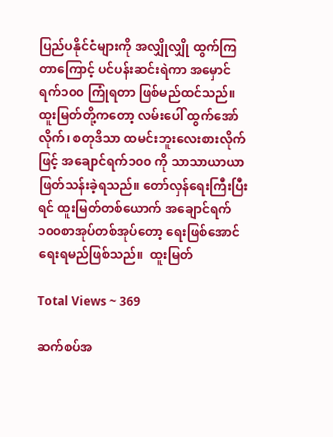ပြည်ပနိုင်ငံများကို အလျှိုလျှို ထွက်ကြတာကြောင့် ပင်ပန်းဆင်းရဲကာ အမှောင် ရက်၁၀၀ ကြုံရတာ ဖြစ်မည်ထင်သည်။ ထူးမြတ်တို့ကတော့ လမ်းပေါ် ထွက်အော်လိုက်၊ စတုဒိသာ ထမင်းဘူးလေးစားလိုက်ဖြင့် အချောင်ရက်၁၀၀ ကို သာသာယာယာ ဖြတ်သန်းခဲ့ရသည်။ တော်လှန်ရေးကြီးပြီးရင် ထူးမြတ်တစ်ယောက် အချောင်ရက် ၁၀၀စာအုပ်တစ်အုပ်တော့ ရေးဖြစ်အောင် ရေးရမည်ဖြစ်သည်။  ထူးမြတ်

Total Views ~ 369

ဆက်စပ်အ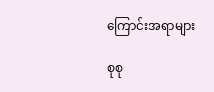ကြောင်းအရာများ

စုစု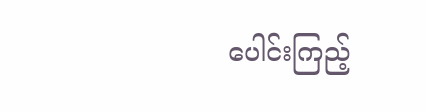ပေါင်းကြည့်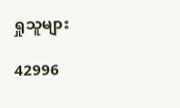ရှုသူများ

42996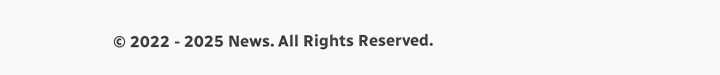© 2022 - 2025 News. All Rights Reserved.